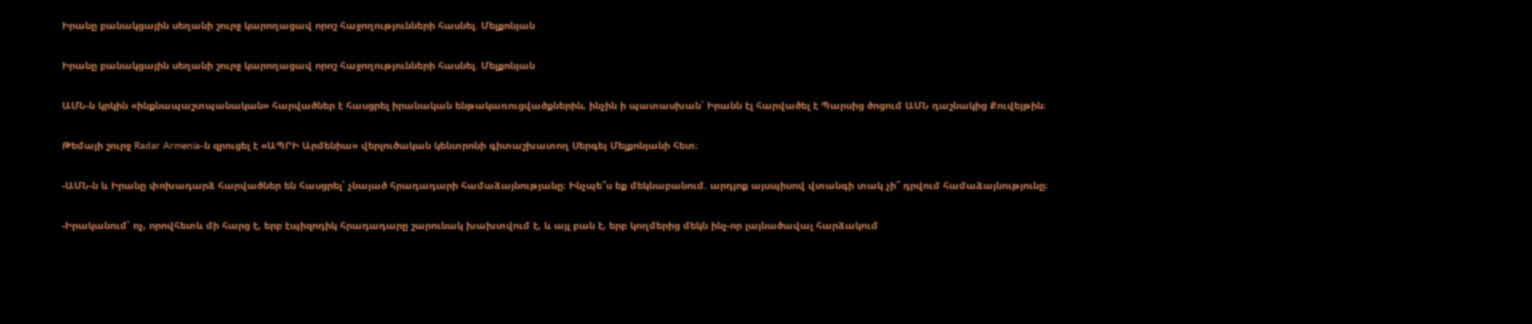Իրանը բանակցային սեղանի շուրջ կարողացավ որոշ հաջողությունների հասնել. Մելքոնյան

Իրանը բանակցային սեղանի շուրջ կարողացավ որոշ հաջողությունների հասնել. Մելքոնյան

ԱՄՆ-ն կրկին «ինքնապաշտպանական» հարվածներ է հասցրել իրանական ենթակառուցվածքներին, ինչին ի պատասխան՝ Իրանն էլ հարվածել է Պարսից ծոցում ԱՄՆ դաշնակից Քուվեյթին։

Թեմայի շուրջ Radar Armenia-ն զրուցել է «ԱՊՐԻ Արմենիա» վերլուծական կենտրոնի գիտաշխատող Սերգեյ Մելքոնյանի հետ։

-ԱՄՆ-ն և Իրանը փոխադարձ հարվածներ են հասցրել՝ չնայած հրադադարի համաձայնությանը։ Ինչպե՞ս եք մեկնաբանում. արդյոք այսպիսով վտանգի տակ չի՞ դրվում համաձայնությունը։

-Իրականում՝ ոչ, որովհետև մի հարց է, երբ էպիզոդիկ հրադադարը շարունակ խախտվում է, և այլ բան է, երբ կողմերից մեկն ինչ-որ լայնածավալ հարձակում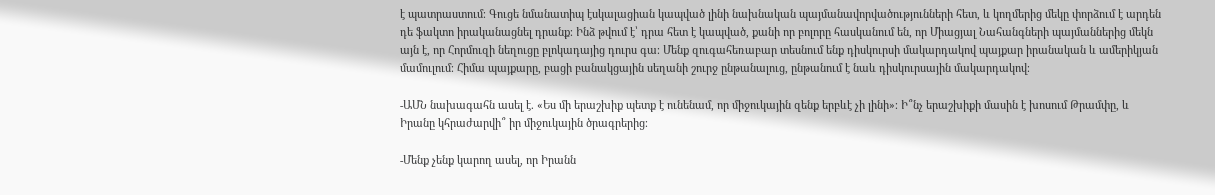է պատրաստում։ Գուցե նմանատիպ էսկալացիան կապված լինի նախնական պայմանավորվածությունների հետ, և կողմերից մեկը փորձում է արդեն դե ֆակտո իրականացնել դրանք։ Ինձ թվում է՝ դրա հետ է կապված, քանի որ բոլորը հասկանում են, որ Միացյալ Նահանգների պայմաններից մեկն այն է, որ Հորմուզի նեղուցը բլոկադայից դուրս գա։ Մենք զուգահեռաբար տեսնում ենք դիսկուրսի մակարդակով պայքար իրանական և ամերիկյան մամուլում։ Հիմա պայքարը, բացի բանակցային սեղանի շուրջ ընթանալուց, ընթանում է նաև դիսկուրսային մակարդակով։

-ԱՄՆ նախագահն ասել է. «Ես մի երաշխիք պետք է ունենամ, որ միջուկային զենք երբևէ չի լինի»։ Ի՞նչ երաշխիքի մասին է խոսում Թրամփը, և Իրանը կհրաժարվի՞ իր միջուկային ծրագրերից։

-Մենք չենք կարող ասել, որ Իրանն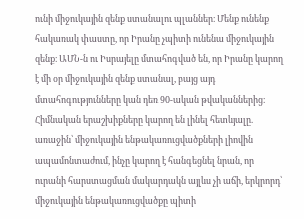ունի միջուկային զենք ստանալու պլաններ։ Մենք ունենք հակառակ փաստը, որ Իրանը չպիտի ունենա միջուկային զենք։ ԱՄՆ-ն ու Իսրայելը մտահոգված են, որ Իրանը կարող է մի օր միջուկային զենք ստանալ, բայց այդ մտահոգությունները կան դեռ 90-ական թվականներից։ Հիմնական երաշխիքները կարող են լինել հետևյալը. առաջին՝ միջուկային ենթակառուցվածքների լիովին ապամոնտաժում, ինչը կարող է հանգեցնել նրան, որ ուրանի հարստացման մակարդակն այլևս չի աճի, երկրորդ՝ միջուկային ենթակառուցվածքը պիտի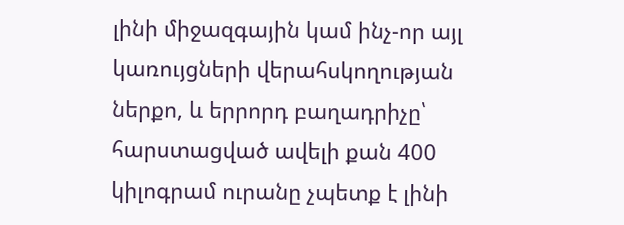լինի միջազգային կամ ինչ-որ այլ կառույցների վերահսկողության ներքո, և երրորդ բաղադրիչը՝ հարստացված ավելի քան 400 կիլոգրամ ուրանը չպետք է լինի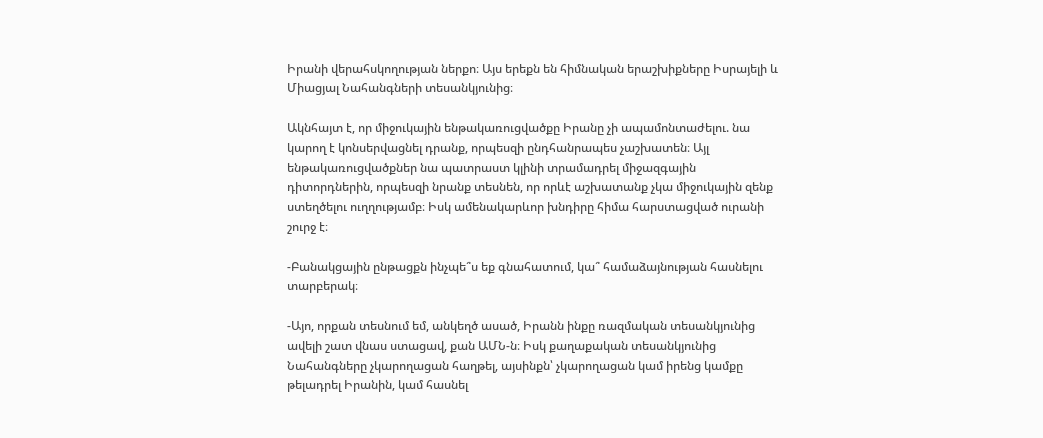Իրանի վերահսկողության ներքո։ Այս երեքն են հիմնական երաշխիքները Իսրայելի և Միացյալ Նահանգների տեսանկյունից։

Ակնհայտ է, որ միջուկային ենթակառուցվածքը Իրանը չի ապամոնտաժելու. նա կարող է կոնսերվացնել դրանք, որպեսզի ընդհանրապես չաշխատեն։ Այլ ենթակառուցվածքներ նա պատրաստ կլինի տրամադրել միջազգային դիտորդներին, որպեսզի նրանք տեսնեն, որ որևէ աշխատանք չկա միջուկային զենք ստեղծելու ուղղությամբ։ Իսկ ամենակարևոր խնդիրը հիմա հարստացված ուրանի շուրջ է։

-Բանակցային ընթացքն ինչպե՞ս եք գնահատում, կա՞ համաձայնության հասնելու տարբերակ։

-Այո, որքան տեսնում եմ, անկեղծ ասած, Իրանն ինքը ռազմական տեսանկյունից ավելի շատ վնաս ստացավ, քան ԱՄՆ-ն։ Իսկ քաղաքական տեսանկյունից Նահանգները չկարողացան հաղթել, այսինքն՝ չկարողացան կամ իրենց կամքը թելադրել Իրանին, կամ հասնել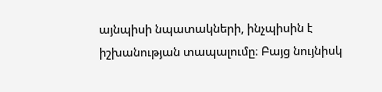այնպիսի նպատակների, ինչպիսին է իշխանության տապալումը։ Բայց նույնիսկ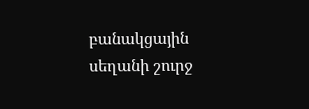բանակցային սեղանի շուրջ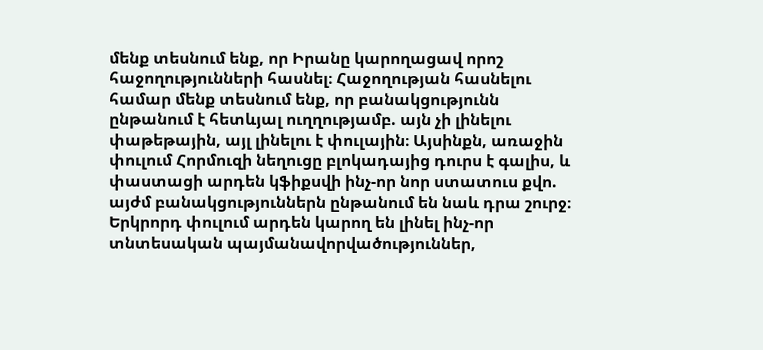մենք տեսնում ենք, որ Իրանը կարողացավ որոշ հաջողությունների հասնել։ Հաջողության հասնելու համար մենք տեսնում ենք, որ բանակցությունն ընթանում է հետևյալ ուղղությամբ. այն չի լինելու փաթեթային, այլ լինելու է փուլային։ Այսինքն, առաջին փուլում Հորմուզի նեղուցը բլոկադայից դուրս է գալիս, և փաստացի արդեն կֆիքսվի ինչ-որ նոր ստատուս քվո. այժմ բանակցություններն ընթանում են նաև դրա շուրջ։ Երկրորդ փուլում արդեն կարող են լինել ինչ-որ տնտեսական պայմանավորվածություններ,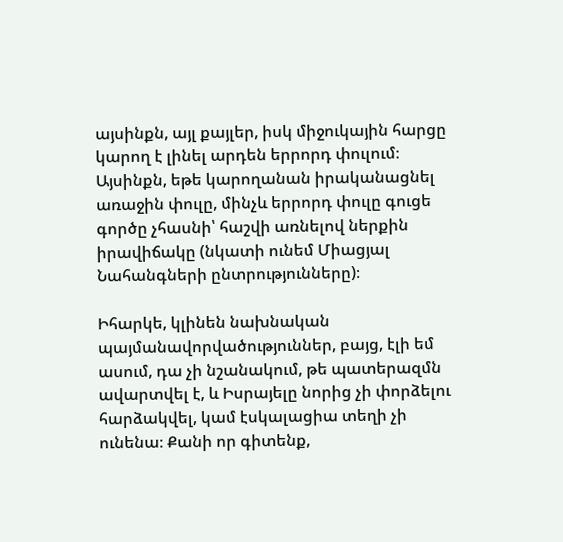այսինքն, այլ քայլեր, իսկ միջուկային հարցը կարող է լինել արդեն երրորդ փուլում։ Այսինքն, եթե կարողանան իրականացնել առաջին փուլը, մինչև երրորդ փուլը գուցե գործը չհասնի՝ հաշվի առնելով ներքին իրավիճակը (նկատի ունեմ Միացյալ Նահանգների ընտրությունները)։

Իհարկե, կլինեն նախնական պայմանավորվածություններ, բայց, էլի եմ ասում, դա չի նշանակում, թե պատերազմն ավարտվել է, և Իսրայելը նորից չի փորձելու հարձակվել, կամ էսկալացիա տեղի չի ունենա։ Քանի որ գիտենք,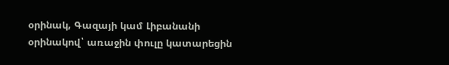օրինակ, Գազայի կամ Լիբանանի օրինակով՝ առաջին փուլը կատարեցին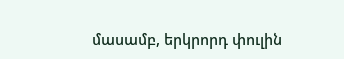մասամբ, երկրորդ փուլին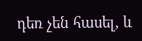դեռ չեն հասել, և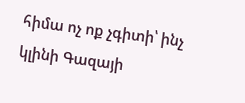հիմա ոչ ոք չգիտի՝ ինչ կլինի Գազայի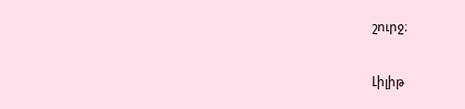շուրջ։

Լիլիթ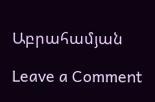Աբրահամյան

Leave a Comment